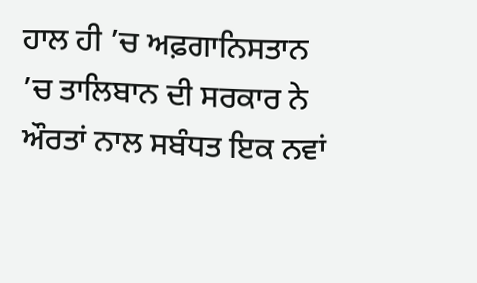ਹਾਲ ਹੀ ’ਚ ਅਫ਼ਗਾਨਿਸਤਾਨ ’ਚ ਤਾਲਿਬਾਨ ਦੀ ਸਰਕਾਰ ਨੇ ਔਰਤਾਂ ਨਾਲ ਸਬੰਧਤ ਇਕ ਨਵਾਂ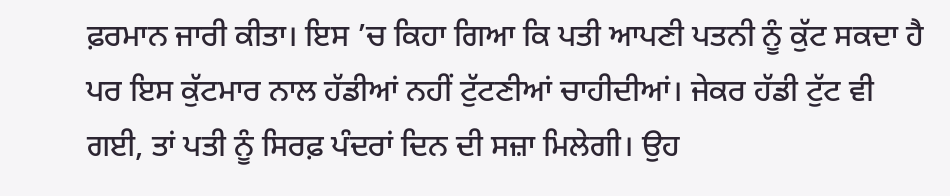ਫ਼ਰਮਾਨ ਜਾਰੀ ਕੀਤਾ। ਇਸ ’ਚ ਕਿਹਾ ਗਿਆ ਕਿ ਪਤੀ ਆਪਣੀ ਪਤਨੀ ਨੂੰ ਕੁੱਟ ਸਕਦਾ ਹੈ ਪਰ ਇਸ ਕੁੱਟਮਾਰ ਨਾਲ ਹੱਡੀਆਂ ਨਹੀਂ ਟੁੱਟਣੀਆਂ ਚਾਹੀਦੀਆਂ। ਜੇਕਰ ਹੱਡੀ ਟੁੱਟ ਵੀ ਗਈ, ਤਾਂ ਪਤੀ ਨੂੰ ਸਿਰਫ਼ ਪੰਦਰਾਂ ਦਿਨ ਦੀ ਸਜ਼ਾ ਮਿਲੇਗੀ। ਉਹ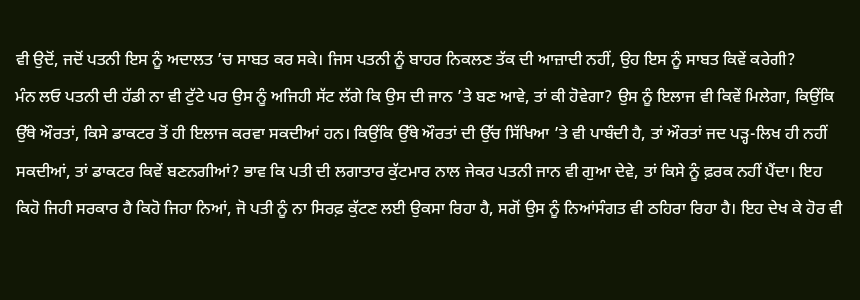ਵੀ ਉਦੋਂ, ਜਦੋਂ ਪਤਨੀ ਇਸ ਨੂੰ ਅਦਾਲਤ ’ਚ ਸਾਬਤ ਕਰ ਸਕੇ। ਜਿਸ ਪਤਨੀ ਨੂੰ ਬਾਹਰ ਨਿਕਲਣ ਤੱਕ ਦੀ ਆਜ਼ਾਦੀ ਨਹੀਂ, ਉਹ ਇਸ ਨੂੰ ਸਾਬਤ ਕਿਵੇਂ ਕਰੇਗੀ?
ਮੰਨ ਲਓ ਪਤਨੀ ਦੀ ਹੱਡੀ ਨਾ ਵੀ ਟੁੱਟੇ ਪਰ ਉਸ ਨੂੰ ਅਜਿਹੀ ਸੱਟ ਲੱਗੇ ਕਿ ਉਸ ਦੀ ਜਾਨ ’ਤੇ ਬਣ ਆਵੇ, ਤਾਂ ਕੀ ਹੋਵੇਗਾ? ਉਸ ਨੂੰ ਇਲਾਜ ਵੀ ਕਿਵੇਂ ਮਿਲੇਗਾ, ਕਿਉਂਕਿ ਉੱਥੇ ਔਰਤਾਂ, ਕਿਸੇ ਡਾਕਟਰ ਤੋਂ ਹੀ ਇਲਾਜ ਕਰਵਾ ਸਕਦੀਆਂ ਹਨ। ਕਿਉਂਕਿ ਉੱਥੇ ਔਰਤਾਂ ਦੀ ਉੱਚ ਸਿੱਖਿਆ ’ਤੇ ਵੀ ਪਾਬੰਦੀ ਹੈ, ਤਾਂ ਔਰਤਾਂ ਜਦ ਪੜ੍ਹ-ਲਿਖ ਹੀ ਨਹੀਂ ਸਕਦੀਆਂ, ਤਾਂ ਡਾਕਟਰ ਕਿਵੇਂ ਬਣਨਗੀਆਂ? ਭਾਵ ਕਿ ਪਤੀ ਦੀ ਲਗਾਤਾਰ ਕੁੱਟਮਾਰ ਨਾਲ ਜੇਕਰ ਪਤਨੀ ਜਾਨ ਵੀ ਗੁਆ ਦੇਵੇ, ਤਾਂ ਕਿਸੇ ਨੂੰ ਫ਼ਰਕ ਨਹੀਂ ਪੈਂਦਾ। ਇਹ ਕਿਹੋ ਜਿਹੀ ਸਰਕਾਰ ਹੈ ਕਿਹੋ ਜਿਹਾ ਨਿਆਂ, ਜੋ ਪਤੀ ਨੂੰ ਨਾ ਸਿਰਫ਼ ਕੁੱਟਣ ਲਈ ਉਕਸਾ ਰਿਹਾ ਹੈ, ਸਗੋਂ ਉਸ ਨੂੰ ਨਿਆਂਸੰਗਤ ਵੀ ਠਹਿਰਾ ਰਿਹਾ ਹੈ। ਇਹ ਦੇਖ ਕੇ ਹੋਰ ਵੀ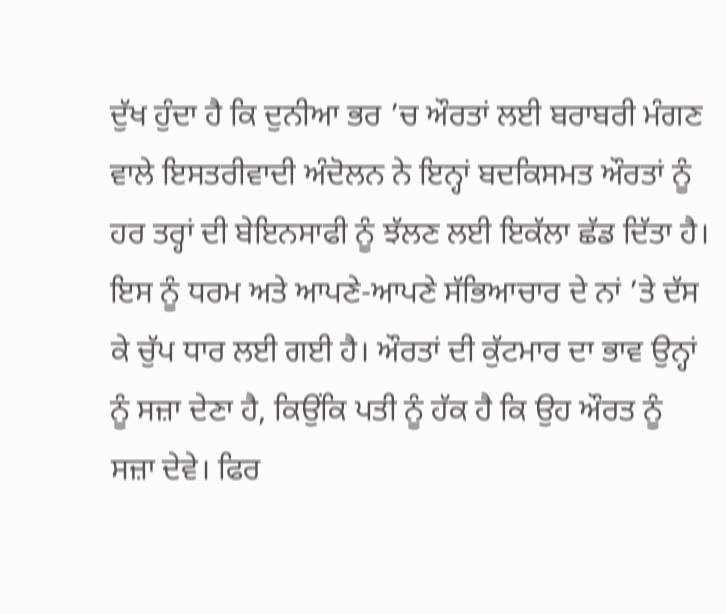ਦੁੱਖ ਹੁੰਦਾ ਹੈ ਕਿ ਦੁਨੀਆ ਭਰ ’ਚ ਔਰਤਾਂ ਲਈ ਬਰਾਬਰੀ ਮੰਗਣ ਵਾਲੇ ਇਸਤਰੀਵਾਦੀ ਅੰਦੋਲਨ ਨੇ ਇਨ੍ਹਾਂ ਬਦਕਿਸਮਤ ਔਰਤਾਂ ਨੂੰ ਹਰ ਤਰ੍ਹਾਂ ਦੀ ਬੇਇਨਸਾਫੀ ਨੂੰ ਝੱਲਣ ਲਈ ਇਕੱਲਾ ਛੱਡ ਦਿੱਤਾ ਹੈ।
ਇਸ ਨੂੰ ਧਰਮ ਅਤੇ ਆਪਣੇ-ਆਪਣੇ ਸੱਭਿਆਚਾਰ ਦੇ ਨਾਂ ’ਤੇ ਦੱਸ ਕੇ ਚੁੱਪ ਧਾਰ ਲਈ ਗਈ ਹੈ। ਔਰਤਾਂ ਦੀ ਕੁੱਟਮਾਰ ਦਾ ਭਾਵ ਉਨ੍ਹਾਂ ਨੂੰ ਸਜ਼ਾ ਦੇਣਾ ਹੈ, ਕਿਉਂਕਿ ਪਤੀ ਨੂੰ ਹੱਕ ਹੈ ਕਿ ਉਹ ਔਰਤ ਨੂੰ ਸਜ਼ਾ ਦੇਵੇ। ਫਿਰ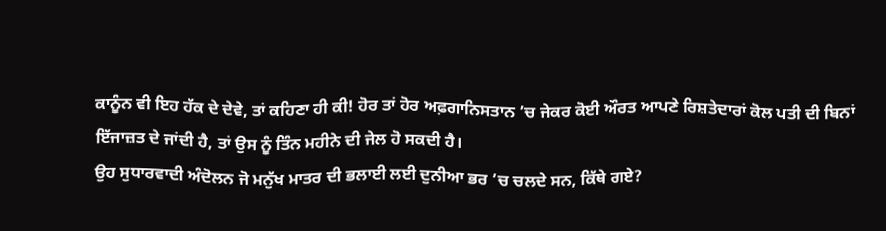ਕਾਨੂੰਨ ਵੀ ਇਹ ਹੱਕ ਦੇ ਦੇਵੇ, ਤਾਂ ਕਹਿਣਾ ਹੀ ਕੀ! ਹੋਰ ਤਾਂ ਹੋਰ ਅਫ਼ਗਾਨਿਸਤਾਨ ’ਚ ਜੇਕਰ ਕੋਈ ਔਰਤ ਆਪਣੇ ਰਿਸ਼ਤੇਦਾਰਾਂ ਕੋਲ ਪਤੀ ਦੀ ਬਿਨਾਂ ਇੱਜਾਜ਼ਤ ਦੇ ਜਾਂਦੀ ਹੈ, ਤਾਂ ਉਸ ਨੂੰ ਤਿੰਨ ਮਹੀਨੇ ਦੀ ਜੇਲ ਹੋ ਸਕਦੀ ਹੈ।
ਉਹ ਸੁਧਾਰਵਾਦੀ ਅੰਦੋਲਨ ਜੋ ਮਨੁੱਖ ਮਾਤਰ ਦੀ ਭਲਾਈ ਲਈ ਦੁਨੀਆ ਭਰ ’ਚ ਚਲਦੇ ਸਨ, ਕਿੱਥੇ ਗਏ?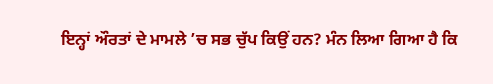ਇਨ੍ਹਾਂ ਔਰਤਾਂ ਦੇ ਮਾਮਲੇ ’ਚ ਸਭ ਚੁੱਪ ਕਿਉਂ ਹਨ? ਮੰਨ ਲਿਆ ਗਿਆ ਹੈ ਕਿ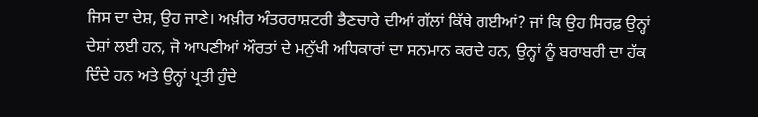ਜਿਸ ਦਾ ਦੇਸ਼, ਉਹ ਜਾਣੇ। ਅਖ਼ੀਰ ਅੰਤਰਰਾਸ਼ਟਰੀ ਭੈਣਚਾਰੇ ਦੀਆਂ ਗੱਲਾਂ ਕਿੱਥੇ ਗਈਆਂ? ਜਾਂ ਕਿ ਉਹ ਸਿਰਫ਼ ਉਨ੍ਹਾਂ ਦੇਸ਼ਾਂ ਲਈ ਹਨ, ਜੋ ਆਪਣੀਆਂ ਔਰਤਾਂ ਦੇ ਮਨੁੱਖੀ ਅਧਿਕਾਰਾਂ ਦਾ ਸਨਮਾਨ ਕਰਦੇ ਹਨ, ਉਨ੍ਹਾਂ ਨੂੰ ਬਰਾਬਰੀ ਦਾ ਹੱਕ ਦਿੰਦੇ ਹਨ ਅਤੇ ਉਨ੍ਹਾਂ ਪ੍ਰਤੀ ਹੁੰਦੇ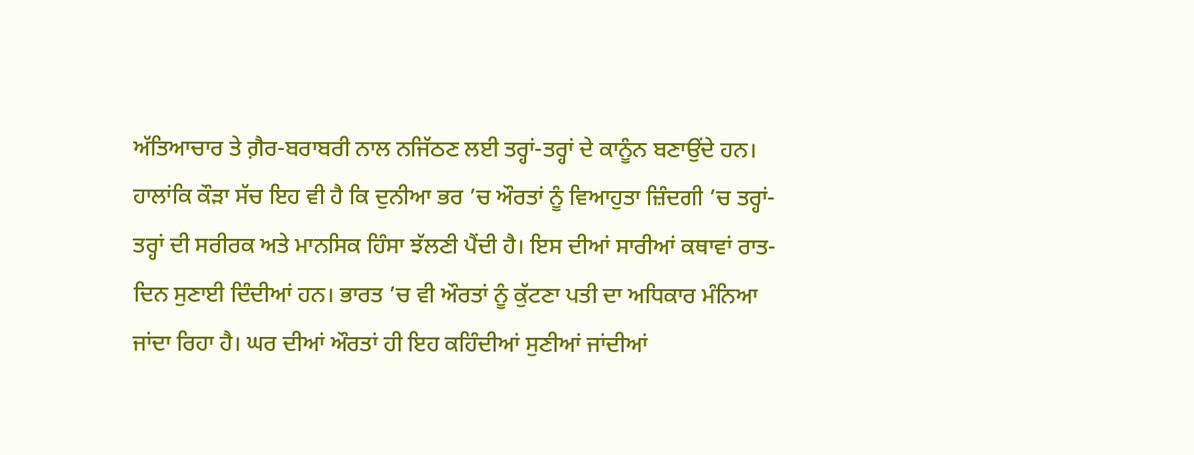ਅੱਤਿਆਚਾਰ ਤੇ ਗ਼ੈਰ-ਬਰਾਬਰੀ ਨਾਲ ਨਜਿੱਠਣ ਲਈ ਤਰ੍ਹਾਂ-ਤਰ੍ਹਾਂ ਦੇ ਕਾਨੂੰਨ ਬਣਾਉਂਦੇ ਹਨ।
ਹਾਲਾਂਕਿ ਕੌੜਾ ਸੱਚ ਇਹ ਵੀ ਹੈ ਕਿ ਦੁਨੀਆ ਭਰ ’ਚ ਔਰਤਾਂ ਨੂੰ ਵਿਆਹੁਤਾ ਜ਼ਿੰਦਗੀ ’ਚ ਤਰ੍ਹਾਂ-ਤਰ੍ਹਾਂ ਦੀ ਸਰੀਰਕ ਅਤੇ ਮਾਨਸਿਕ ਹਿੰਸਾ ਝੱਲਣੀ ਪੈਂਦੀ ਹੈ। ਇਸ ਦੀਆਂ ਸਾਰੀਆਂ ਕਥਾਵਾਂ ਰਾਤ-ਦਿਨ ਸੁਣਾਈ ਦਿੰਦੀਆਂ ਹਨ। ਭਾਰਤ ’ਚ ਵੀ ਔਰਤਾਂ ਨੂੰ ਕੁੱਟਣਾ ਪਤੀ ਦਾ ਅਧਿਕਾਰ ਮੰਨਿਆ ਜਾਂਦਾ ਰਿਹਾ ਹੈ। ਘਰ ਦੀਆਂ ਔਰਤਾਂ ਹੀ ਇਹ ਕਹਿੰਦੀਆਂ ਸੁਣੀਆਂ ਜਾਂਦੀਆਂ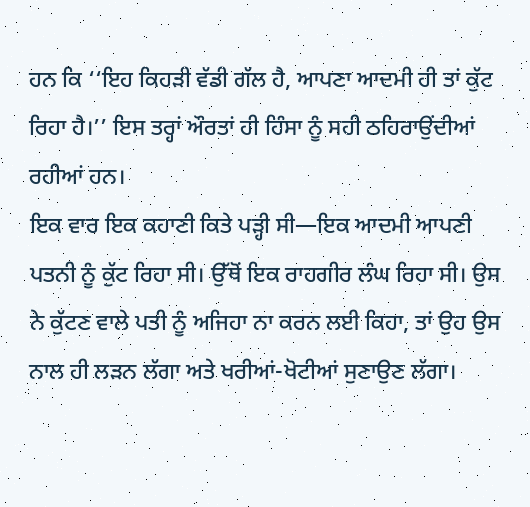ਹਨ ਕਿ ‘‘ਇਹ ਕਿਹੜੀ ਵੱਡੀ ਗੱਲ ਹੈ, ਆਪਣਾ ਆਦਮੀ ਹੀ ਤਾਂ ਕੁੱਟ ਰਿਹਾ ਹੈ।’’ ਇਸ ਤਰ੍ਹਾਂ ਔਰਤਾਂ ਹੀ ਹਿੰਸਾ ਨੂੰ ਸਹੀ ਠਹਿਰਾਉਂਦੀਆਂ ਰਹੀਆਂ ਹਨ।
ਇਕ ਵਾਰ ਇਕ ਕਹਾਣੀ ਕਿਤੇ ਪੜ੍ਹੀ ਸੀ—ਇਕ ਆਦਮੀ ਆਪਣੀ ਪਤਨੀ ਨੂੰ ਕੁੱਟ ਰਿਹਾ ਸੀ। ਉੱਥੋਂ ਇਕ ਰਾਹਗੀਰ ਲੰਘ ਰਿਹਾ ਸੀ। ਉਸ ਨੇ ਕੁੱਟਣ ਵਾਲੇ ਪਤੀ ਨੂੰ ਅਜਿਹਾ ਨਾ ਕਰਨ ਲਈ ਕਿਹਾ, ਤਾਂ ਉਹ ਉਸ ਨਾਲ ਹੀ ਲੜਨ ਲੱਗਾ ਅਤੇ ਖਰੀਆਂ-ਖੋਟੀਆਂ ਸੁਣਾਉਣ ਲੱਗਾ।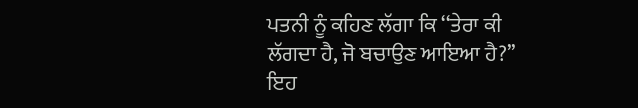ਪਤਨੀ ਨੂੰ ਕਹਿਣ ਲੱਗਾ ਕਿ ‘‘ਤੇਰਾ ਕੀ ਲੱਗਦਾ ਹੈ, ਜੋ ਬਚਾਉਣ ਆਇਆ ਹੈ?’’ ਇਹ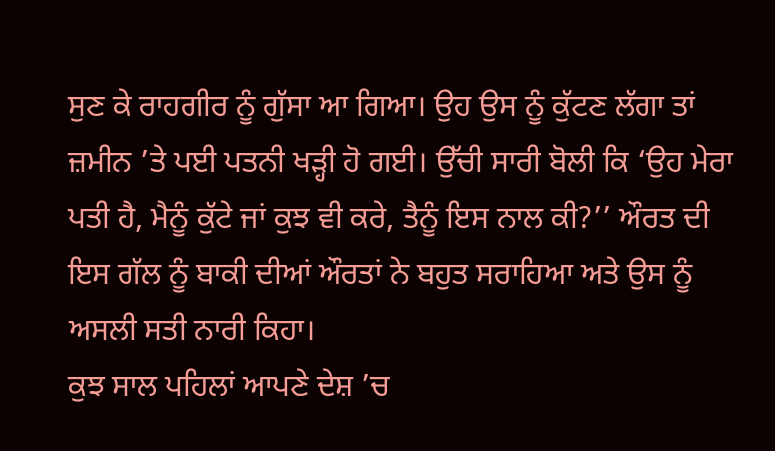ਸੁਣ ਕੇ ਰਾਹਗੀਰ ਨੂੰ ਗੁੱਸਾ ਆ ਗਿਆ। ਉਹ ਉਸ ਨੂੰ ਕੁੱਟਣ ਲੱਗਾ ਤਾਂ ਜ਼ਮੀਨ ’ਤੇ ਪਈ ਪਤਨੀ ਖੜ੍ਹੀ ਹੋ ਗਈ। ਉੱਚੀ ਸਾਰੀ ਬੋਲੀ ਕਿ ‘ਉਹ ਮੇਰਾ ਪਤੀ ਹੈ, ਮੈਨੂੰ ਕੁੱਟੇ ਜਾਂ ਕੁਝ ਵੀ ਕਰੇ, ਤੈਨੂੰ ਇਸ ਨਾਲ ਕੀ?’’ ਔਰਤ ਦੀ ਇਸ ਗੱਲ ਨੂੰ ਬਾਕੀ ਦੀਆਂ ਔਰਤਾਂ ਨੇ ਬਹੁਤ ਸਰਾਹਿਆ ਅਤੇ ਉਸ ਨੂੰ ਅਸਲੀ ਸਤੀ ਨਾਰੀ ਕਿਹਾ।
ਕੁਝ ਸਾਲ ਪਹਿਲਾਂ ਆਪਣੇ ਦੇਸ਼ ’ਚ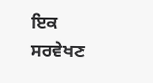ਇਕ ਸਰਵੇਖਣ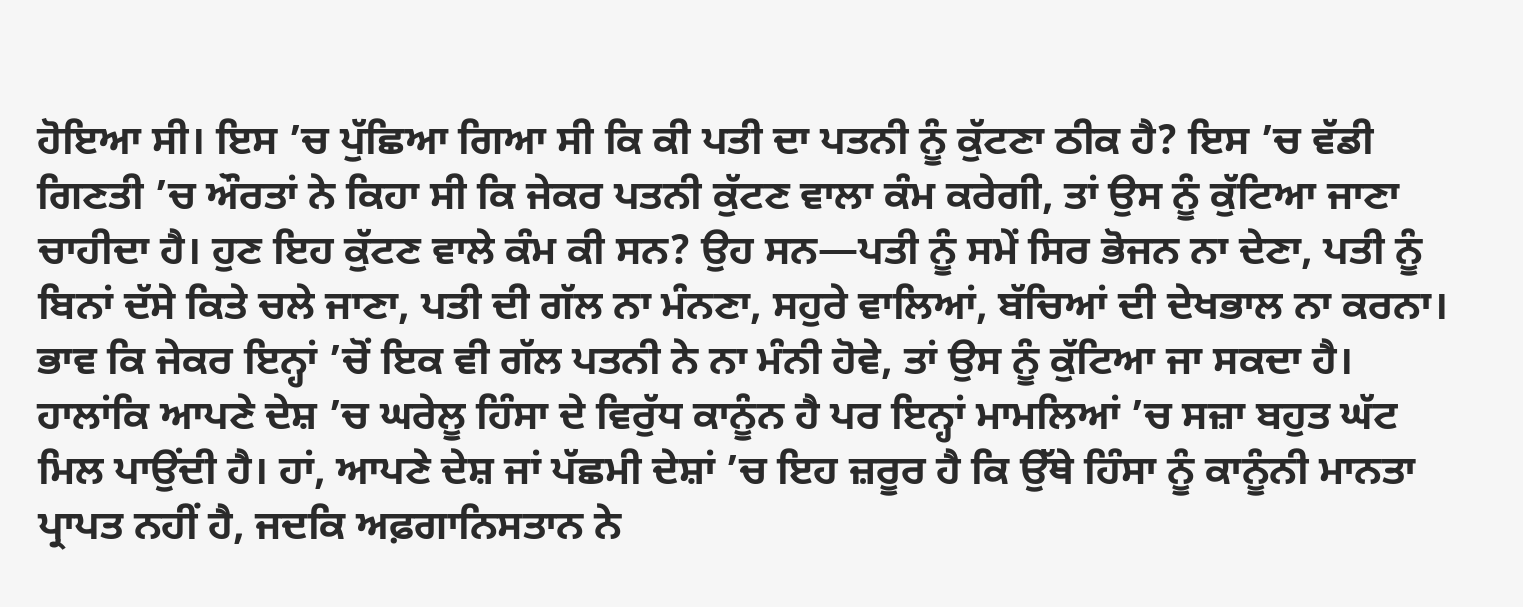ਹੋਇਆ ਸੀ। ਇਸ ’ਚ ਪੁੱਛਿਆ ਗਿਆ ਸੀ ਕਿ ਕੀ ਪਤੀ ਦਾ ਪਤਨੀ ਨੂੰ ਕੁੱਟਣਾ ਠੀਕ ਹੈ? ਇਸ ’ਚ ਵੱਡੀ ਗਿਣਤੀ ’ਚ ਔਰਤਾਂ ਨੇ ਕਿਹਾ ਸੀ ਕਿ ਜੇਕਰ ਪਤਨੀ ਕੁੱਟਣ ਵਾਲਾ ਕੰਮ ਕਰੇਗੀ, ਤਾਂ ਉਸ ਨੂੰ ਕੁੱਟਿਆ ਜਾਣਾ ਚਾਹੀਦਾ ਹੈ। ਹੁਣ ਇਹ ਕੁੱਟਣ ਵਾਲੇ ਕੰਮ ਕੀ ਸਨ? ਉਹ ਸਨ—ਪਤੀ ਨੂੰ ਸਮੇਂ ਸਿਰ ਭੋਜਨ ਨਾ ਦੇਣਾ, ਪਤੀ ਨੂੰ ਬਿਨਾਂ ਦੱਸੇ ਕਿਤੇ ਚਲੇ ਜਾਣਾ, ਪਤੀ ਦੀ ਗੱਲ ਨਾ ਮੰਨਣਾ, ਸਹੁਰੇ ਵਾਲਿਆਂ, ਬੱਚਿਆਂ ਦੀ ਦੇਖਭਾਲ ਨਾ ਕਰਨਾ। ਭਾਵ ਕਿ ਜੇਕਰ ਇਨ੍ਹਾਂ ’ਚੋਂ ਇਕ ਵੀ ਗੱਲ ਪਤਨੀ ਨੇ ਨਾ ਮੰਨੀ ਹੋਵੇ, ਤਾਂ ਉਸ ਨੂੰ ਕੁੱਟਿਆ ਜਾ ਸਕਦਾ ਹੈ।
ਹਾਲਾਂਕਿ ਆਪਣੇ ਦੇਸ਼ ’ਚ ਘਰੇਲੂ ਹਿੰਸਾ ਦੇ ਵਿਰੁੱਧ ਕਾਨੂੰਨ ਹੈ ਪਰ ਇਨ੍ਹਾਂ ਮਾਮਲਿਆਂ ’ਚ ਸਜ਼ਾ ਬਹੁਤ ਘੱਟ ਮਿਲ ਪਾਉਂਦੀ ਹੈ। ਹਾਂ, ਆਪਣੇ ਦੇਸ਼ ਜਾਂ ਪੱਛਮੀ ਦੇਸ਼ਾਂ ’ਚ ਇਹ ਜ਼ਰੂਰ ਹੈ ਕਿ ਉੱਥੇ ਹਿੰਸਾ ਨੂੰ ਕਾਨੂੰਨੀ ਮਾਨਤਾ ਪ੍ਰਾਪਤ ਨਹੀਂ ਹੈ, ਜਦਕਿ ਅਫ਼ਗਾਨਿਸਤਾਨ ਨੇ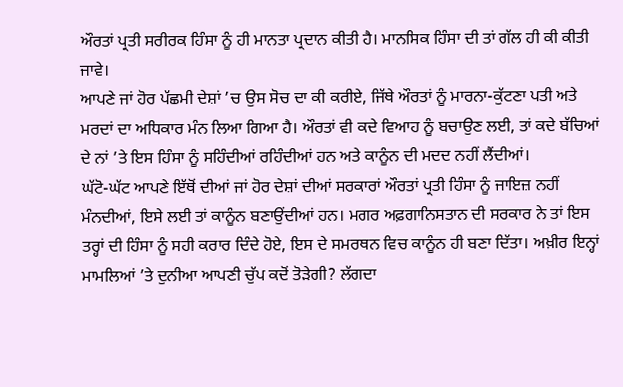ਔਰਤਾਂ ਪ੍ਰਤੀ ਸਰੀਰਕ ਹਿੰਸਾ ਨੂੰ ਹੀ ਮਾਨਤਾ ਪ੍ਰਦਾਨ ਕੀਤੀ ਹੈ। ਮਾਨਸਿਕ ਹਿੰਸਾ ਦੀ ਤਾਂ ਗੱਲ ਹੀ ਕੀ ਕੀਤੀ ਜਾਵੇ।
ਆਪਣੇ ਜਾਂ ਹੋਰ ਪੱਛਮੀ ਦੇਸ਼ਾਂ ’ਚ ਉਸ ਸੋਚ ਦਾ ਕੀ ਕਰੀਏ, ਜਿੱਥੇ ਔਰਤਾਂ ਨੂੰ ਮਾਰਨਾ-ਕੁੱਟਣਾ ਪਤੀ ਅਤੇ ਮਰਦਾਂ ਦਾ ਅਧਿਕਾਰ ਮੰਨ ਲਿਆ ਗਿਆ ਹੈ। ਔਰਤਾਂ ਵੀ ਕਦੇ ਵਿਆਹ ਨੂੰ ਬਚਾਉਣ ਲਈ, ਤਾਂ ਕਦੇ ਬੱਚਿਆਂ ਦੇ ਨਾਂ ’ਤੇ ਇਸ ਹਿੰਸਾ ਨੂੰ ਸਹਿੰਦੀਆਂ ਰਹਿੰਦੀਆਂ ਹਨ ਅਤੇ ਕਾਨੂੰਨ ਦੀ ਮਦਦ ਨਹੀਂ ਲੈਂਦੀਆਂ।
ਘੱਟੋ-ਘੱਟ ਆਪਣੇ ਇੱਥੋਂ ਦੀਆਂ ਜਾਂ ਹੋਰ ਦੇਸ਼ਾਂ ਦੀਆਂ ਸਰਕਾਰਾਂ ਔਰਤਾਂ ਪ੍ਰਤੀ ਹਿੰਸਾ ਨੂੰ ਜਾਇਜ਼ ਨਹੀਂ ਮੰਨਦੀਆਂ, ਇਸੇ ਲਈ ਤਾਂ ਕਾਨੂੰਨ ਬਣਾਉਂਦੀਆਂ ਹਨ। ਮਗਰ ਅਫ਼ਗਾਨਿਸਤਾਨ ਦੀ ਸਰਕਾਰ ਨੇ ਤਾਂ ਇਸ ਤਰ੍ਹਾਂ ਦੀ ਹਿੰਸਾ ਨੂੰ ਸਹੀ ਕਰਾਰ ਦਿੰਦੇ ਹੋਏ, ਇਸ ਦੇ ਸਮਰਥਨ ਵਿਚ ਕਾਨੂੰਨ ਹੀ ਬਣਾ ਦਿੱਤਾ। ਅਖ਼ੀਰ ਇਨ੍ਹਾਂ ਮਾਮਲਿਆਂ ’ਤੇ ਦੁਨੀਆ ਆਪਣੀ ਚੁੱਪ ਕਦੋਂ ਤੋੜੇਗੀ? ਲੱਗਦਾ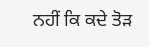ਨਹੀਂ ਕਿ ਕਦੇ ਤੋੜ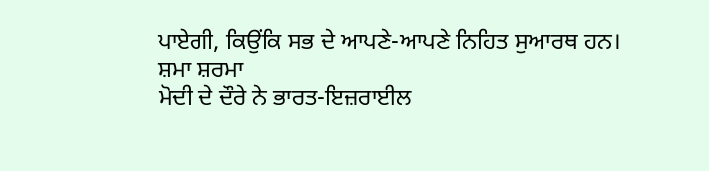ਪਾਏਗੀ, ਕਿਉਂਕਿ ਸਭ ਦੇ ਆਪਣੇ-ਆਪਣੇ ਨਿਹਿਤ ਸੁਆਰਥ ਹਨ।
ਸ਼ਮਾ ਸ਼ਰਮਾ
ਮੋਦੀ ਦੇ ਦੌਰੇ ਨੇ ਭਾਰਤ-ਇਜ਼ਰਾਈਲ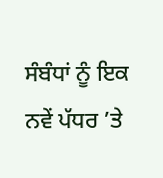ਸੰਬੰਧਾਂ ਨੂੰ ਇਕ ਨਵੇਂ ਪੱਧਰ ’ਤੇ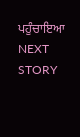ਪਹੁੰਚਾਇਆ
NEXT STORY